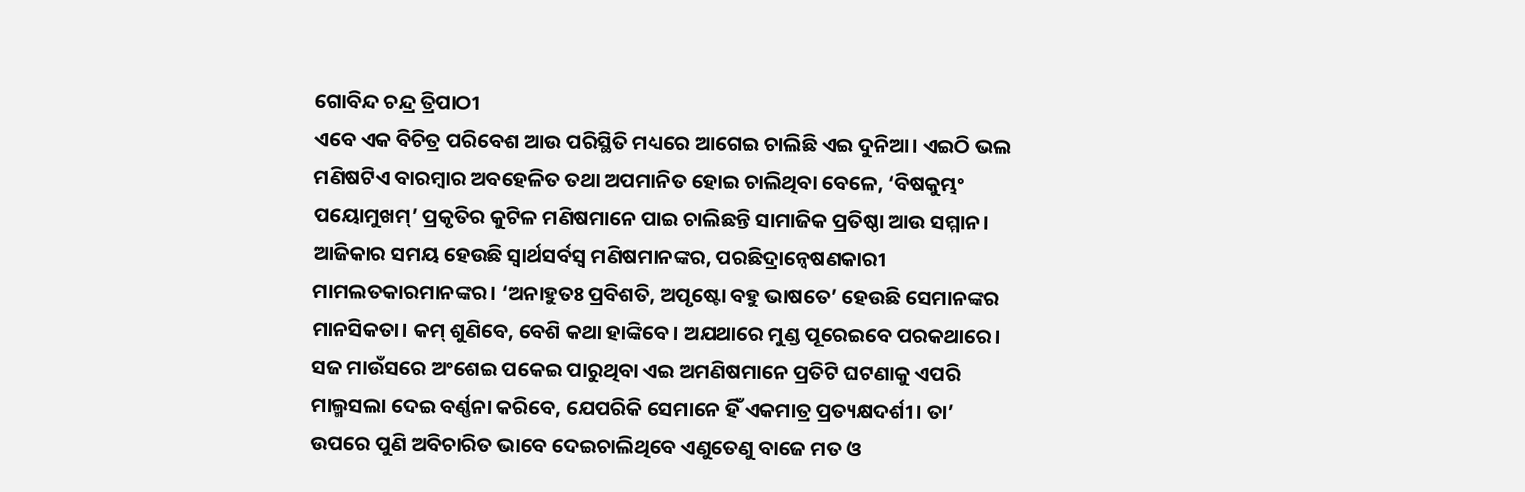ଗୋବିନ୍ଦ ଚନ୍ଦ୍ର ତ୍ରିପାଠୀ
ଏବେ ଏକ ବିଚିତ୍ର ପରିବେଶ ଆଉ ପରିସ୍ଥିତି ମଧ୍ୟରେ ଆଗେଇ ଚାଲିଛି ଏଇ ଦୁନିଆ। ଏଇଠି ଭଲ ମଣିଷଟିଏ ବାରମ୍ବାର ଅବହେଳିତ ତଥା ଅପମାନିତ ହୋଇ ଚାଲିଥିବା ବେଳେ, ‘ବିଷକୁମ୍ଭଂ ପୟୋମୁଖମ୍’ ପ୍ରକୃତିର କୁଟିଳ ମଣିଷମାନେ ପାଇ ଚାଲିଛନ୍ତି ସାମାଜିକ ପ୍ରତିଷ୍ଠା ଆଉ ସମ୍ମାନ। ଆଜିକାର ସମୟ ହେଉଛି ସ୍ବାର୍ଥସର୍ବସ୍ବ ମଣିଷମାନଙ୍କର, ପରଛିଦ୍ରାନ୍ବେଷଣକାରୀ ମାମଲତକାରମାନଙ୍କର। ‘ଅନାହୁତଃ ପ୍ରବିଶତି, ଅପୃଷ୍ଟୋ ବହୁ ଭାଷତେ’ ହେଉଛି ସେମାନଙ୍କର ମାନସିକତା। କମ୍ ଶୁଣିବେ, ବେଶି କଥା ହାଙ୍କିବେ। ଅଯଥାରେ ମୁଣ୍ଡ ପୂରେଇବେ ପରକଥାରେ। ସଜ ମାଉଁସରେ ଅଂଶେଇ ପକେଇ ପାରୁଥିବା ଏଇ ଅମଣିଷମାନେ ପ୍ରତିଟି ଘଟଣାକୁ ଏପରି ମାଲ୍ମସଲା ଦେଇ ବର୍ଣ୍ଣନା କରିବେ, ଯେପରିକି ସେମାନେ ହିଁ ଏକମାତ୍ର ପ୍ରତ୍ୟକ୍ଷଦର୍ଶୀ। ତା’ ଉପରେ ପୁଣି ଅବିଚାରିତ ଭାବେ ଦେଇଚାଲିଥିବେ ଏଣୁତେଣୁ ବାଜେ ମତ ଓ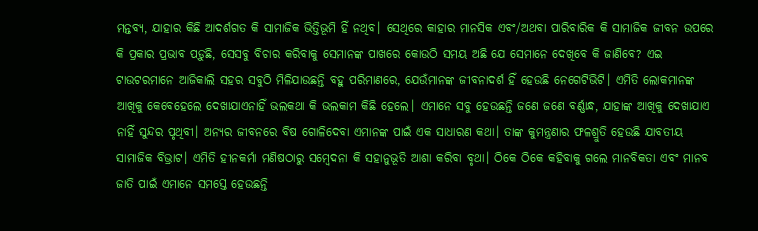ମନ୍ତବ୍ୟ, ଯାହାର କିଛି ଆଦର୍ଶଗତ କି ସାମାଜିକ ଭିତ୍ତିଭୂମି ହିଁ ନଥିବ। ସେଥିରେ କାହାର ମାନସିକ ଏବଂ/ଅଥବା ପାରିବାରିକ କି ସାମାଜିକ ଜୀବନ ଉପରେ କି ପ୍ରକାର ପ୍ରଭାବ ପଡ଼ୁଛି, ସେସବୁ ବିଚାର କରିବାକୁ ସେମାନଙ୍କ ପାଖରେ କୋଉଠି ସମୟ ଅଛି ଯେ ସେମାନେ ଦେଖିବେ କି ଜାଣିବେ? ଏଇ ଟାଉଟରମାନେ ଆଜିକାଲି ସହର ସବୁଠି ମିଳିଯାଉଛନ୍ତି ବହୁ ପରିମାଣରେ, ଯେଉଁମାନଙ୍କ ଜୀବନାଦର୍ଶ ହିଁ ହେଉଛି ନେଗେଟିଭିଟି। ଏମିତି ଲୋକମାନଙ୍କ ଆଖିକୁ କେବେହେଲେ ଦେଖାଯାଏନାହିଁ ଭଲକଥା କି ଭଲକାମ କିଛି ହେଲେ। ଏମାନେ ସବୁ ହେଉଛନ୍ତି ଜଣେ ଜଣେ ବର୍ଣ୍ଣାନ୍ଧ, ଯାହାଙ୍କ ଆଖିକୁ ଦେଖାଯାଏ ନାହିଁ ସୁନ୍ଦର ପୃଥିବୀ। ଅନ୍ୟର ଜୀବନରେ ବିଷ ଗୋଳିଦେବା ଏମାନଙ୍କ ପାଇଁ ଏକ ସାଧାରଣ କଥା। ତାଙ୍କ କୁମନ୍ତ୍ରଣାର ଫଳଶ୍ରୁତି ହେଉଛି ଯାବତୀୟ ସାମାଜିକ ବିଭ୍ରାଟ। ଏମିତି ହୀନକର୍ମା ମଣିଷଠାରୁ ସମ୍ବେଦନା କି ସହାନୁଭୂତି ଆଶା କରିବା ବୃଥା। ଠିକେ ଠିକେ କହିବାକୁ ଗଲେ ମାନବିକତା ଏବଂ ମାନବ ଜାତି ପାଇଁ ଏମାନେ ସମସ୍ତେ ହେଉଛନ୍ତି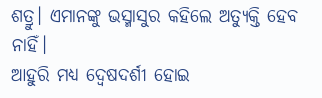ଶତ୍ରୁ। ଏମାନଙ୍କୁ ଭସ୍ମାସୁର କହିଲେ ଅତ୍ୟୁକ୍ତି ହେବ ନାହିଁ।
ଆହୁରି ମଧ୍ୟ ଦ୍ୱେଷଦର୍ଶୀ ହୋଇ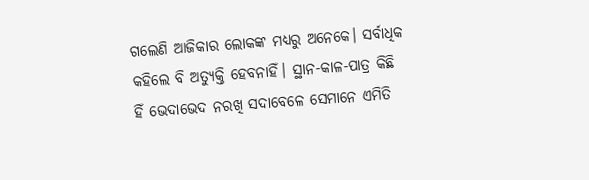ଗଲେଣି ଆଜିକାର ଲୋକଙ୍କ ମଧ୍ୟରୁ ଅନେକେ। ସର୍ବାଧିକ କହିଲେ ବି ଅତ୍ୟୁକ୍ତି ହେବନାହିଁ। ସ୍ଥାନ-କାଳ-ପାତ୍ର କିଛି ହିଁ ଭେଦାଭେଦ ନରଖି ସଦାବେଳେ ସେମାନେ ଏମିତି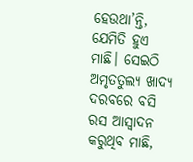ହେଉଥା’ନ୍ତି, ଯେମିତି ହୁଏ ମାଛି। ସେଇଠି ଅମୃତତୁଲ୍ୟ ଖାଦ୍ୟ ଦରବରେ ବସି ରସ ଆସ୍ବାଦନ କରୁଥିବ ମାଛି,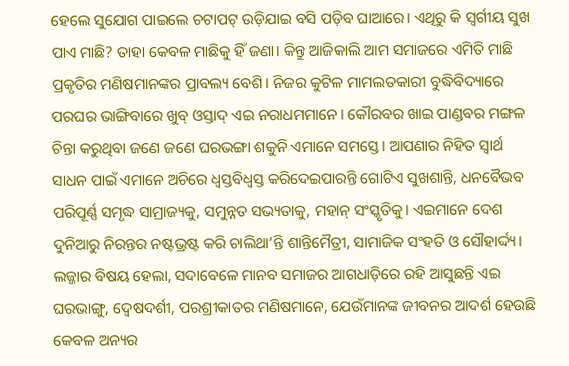ହେଲେ ସୁଯୋଗ ପାଇଲେ ଚଟାପଟ୍ ଉଡ଼ିଯାଇ ବସି ପଡ଼ିବ ଘାଆରେ। ଏଥିରୁ କି ସ୍ବର୍ଗୀୟ ସୁଖ ପାଏ ମାଛି? ତାହା କେବଳ ମାଛିକୁ ହିଁ ଜଣା। କିନ୍ତୁ ଆଜିକାଲି ଆମ ସମାଜରେ ଏମିତି ମାଛି ପ୍ରକୃତିର ମଣିଷମାନଙ୍କର ପ୍ରାବଲ୍ୟ ବେଶି। ନିଜର କୁଟିଳ ମାମଲତକାରୀ ବୁଦ୍ଧିବିଦ୍ୟାରେ ପରଘର ଭାଙ୍ଗିବାରେ ଖୁବ୍ ଓସ୍ତାଦ୍ ଏଇ ନରାଧମମାନେ। କୌରବର ଖାଇ ପାଣ୍ଡବର ମଙ୍ଗଳ ଚିନ୍ତା କରୁଥିବା ଜଣେ ଜଣେ ଘରଭଙ୍ଗା ଶକୁନି ଏମାନେ ସମସ୍ତେ। ଆପଣାର ନିହିତ ସ୍ବାର୍ଥ ସାଧନ ପାଇଁ ଏମାନେ ଅଚିରେ ଧ୍ୱସ୍ତବିଧ୍ୱସ୍ତ କରିଦେଇପାରନ୍ତି ଗୋଟିଏ ସୁଖଶାନ୍ତି, ଧନବୈଭବ ପରିପୂର୍ଣ୍ଣ ସମୃଦ୍ଧ ସାମ୍ରାଜ୍ୟକୁ, ସମୁନ୍ନତ ସଭ୍ୟତାକୁ, ମହାନ୍ ସଂସ୍କୃତିକୁ। ଏଇମାନେ ଦେଶ ଦୁନିଆରୁ ନିରନ୍ତର ନଷ୍ଟଭ୍ରଷ୍ଟ କରି ଚାଲିଥା’ନ୍ତି ଶାନ୍ତିମୈତ୍ରୀ, ସାମାଜିକ ସଂହତି ଓ ସୌହାର୍ଦ୍ଦ୍ୟ। ଲଜ୍ଜାର ବିଷୟ ହେଲା, ସଦାବେଳେ ମାନବ ସମାଜର ଆଗଧାଡ଼ିରେ ରହି ଆସୁଛନ୍ତି ଏଇ ଘରଭାଙ୍ଗୁ, ଦ୍ୱେଷଦର୍ଶୀ, ପରଶ୍ରୀକାତର ମଣିଷମାନେ, ଯେଉଁମାନଙ୍କ ଜୀବନର ଆଦର୍ଶ ହେଉଛି କେବଳ ଅନ୍ୟର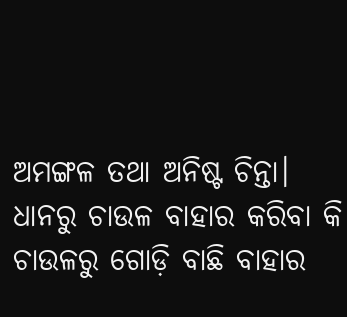ଅମଙ୍ଗଳ ତଥା ଅନିଷ୍ଟ ଚିନ୍ତା। ଧାନରୁ ଚାଉଳ ବାହାର କରିବା କି ଚାଉଳରୁ ଗୋଡ଼ି ବାଛି ବାହାର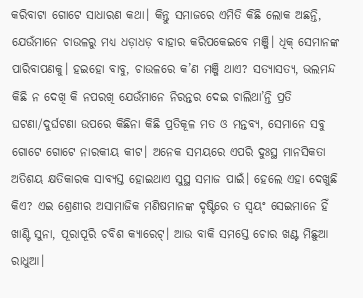କରିବାଟା ଗୋଟେ ସାଧାରଣ କଥା। କିନ୍ତୁ ସମାଜରେ ଏମିତି କିଛି ଲୋକ ଅଛନ୍ତି, ଯେଉଁମାନେ ଚାଉଳରୁ ମଧ୍ୟ ଧଡ଼ାଧଡ଼ ବାହାର କରିପକେଇବେ ମଞ୍ଜି। ଧିକ୍ ସେମାନଙ୍କ ପାରିବାପଣକୁ। ହଇହୋ ବାବୁ, ଚାଉଳରେ କ’ଣ ମଞ୍ଜି ଥାଏ? ସତ୍ୟାସତ୍ୟ, ଭଲମନ୍ଦ କିଛି ନ ଦେଖି କି ନପରଖି ଯେଉଁମାନେ ନିରନ୍ତର ଦେଇ ଚାଲିଥା’ନ୍ତି ପ୍ରତି ଘଟଣା/ଦୁର୍ଘଟଣା ଉପରେ କିଛିନା କିଛି ପ୍ରତିକୂଳ ମତ ଓ ମନ୍ତବ୍ୟ, ସେମାନେ ସବୁ ଗୋଟେ ଗୋଟେ ନାରକୀୟ କୀଟ। ଅନେକ ସମୟରେ ଏପରି ଦୁଃସ୍ଥ ମାନସିକତା ଅତିଶୟ କ୍ଷତିକାରକ ସାବ୍ୟସ୍ତ ହୋଇଥାଏ ସୁସ୍ଥ ସମାଜ ପାଇଁ। ହେଲେ ଏହା ଦେଖୁଛି କିଏ? ଏଇ ଶ୍ରେଣୀର ଅସାମାଜିକ ମଣିଷମାନଙ୍କ ଦୃଷ୍ଟିରେ ତ ସ୍ବୟଂ ସେଇମାନେ ହିଁ ଖାଣ୍ଟି ସୁନା, ପୂରାପୂରି ଚବିଶ କ୍ୟାରେଟ୍। ଆଉ ବାକି ସମସ୍ତେ ଚୋର ଖଣ୍ଟ ମିଛୁଆ ରାଧୁଆ।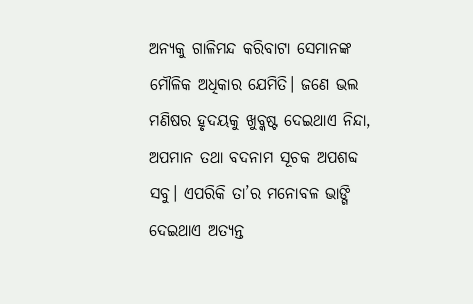ଅନ୍ୟକୁ ଗାଳିମନ୍ଦ କରିବାଟା ସେମାନଙ୍କ ମୌଳିକ ଅଧିକାର ଯେମିତି। ଜଣେ ଭଲ ମଣିଷର ହୃଦୟକୁ ଖୁବ୍କଷ୍ଟ ଦେଇଥାଏ ନିନ୍ଦା, ଅପମାନ ତଥା ବଦନାମ ସୂଚକ ଅପଶବ୍ଦ ସବୁ। ଏପରିକି ତା’ର ମନୋବଳ ଭାଙ୍ଗି ଦେଇଥାଏ ଅତ୍ୟନ୍ତ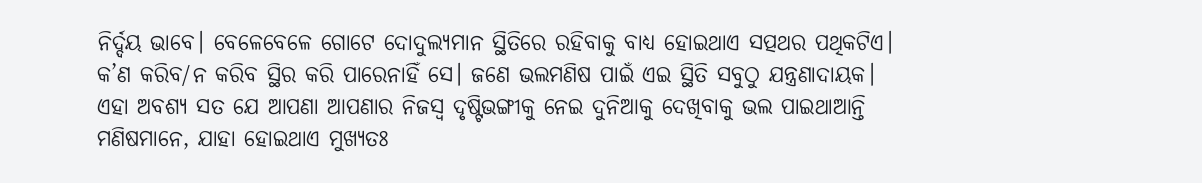ନିର୍ଦ୍ଦୟ ଭାବେ। ବେଳେବେଳେ ଗୋଟେ ଦୋଦୁଲ୍ୟମାନ ସ୍ଥିତିରେ ରହିବାକୁ ବାଧ୍ୟ ହୋଇଥାଏ ସତ୍ପଥର ପଥିକଟିଏ। କ’ଣ କରିବ/ନ କରିବ ସ୍ଥିର କରି ପାରେନାହିଁ ସେ। ଜଣେ ଭଲମଣିଷ ପାଇଁ ଏଇ ସ୍ଥିତି ସବୁଠୁ ଯନ୍ତ୍ରଣାଦାୟକ।
ଏହା ଅବଶ୍ୟ ସତ ଯେ ଆପଣା ଆପଣାର ନିଜସ୍ବ ଦୃଷ୍ଟିଭଙ୍ଗୀକୁ ନେଇ ଦୁନିଆକୁ ଦେଖିବାକୁ ଭଲ ପାଇଥାଆନ୍ତି ମଣିଷମାନେ, ଯାହା ହୋଇଥାଏ ମୁଖ୍ୟତଃ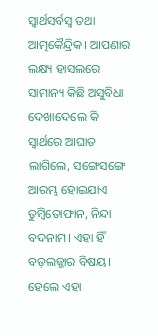ସ୍ବାର୍ଥସର୍ବସ୍ବ ତଥା ଆତ୍ମକୈନ୍ଦ୍ରିକ। ଆପଣାର ଲକ୍ଷ୍ୟ ହାସଲରେ ସାମାନ୍ୟ କିଛି ଅସୁବିଧା ଦେଖାଦେଲେ କି ସ୍ବାର୍ଥରେ ଆଘାତ ଲାଗିଲେ, ସଙ୍ଗେସଙ୍ଗେ ଆରମ୍ଭ ହୋଇଯାଏ ତୁମ୍ବିତୋଫାନ, ନିନ୍ଦା ବଦନାମ। ଏହା ହିଁ ବଡ଼ଲଜ୍ଜାର ବିଷୟ। ହେଲେ ଏହା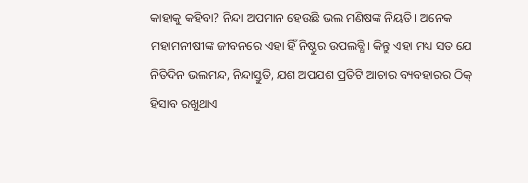କାହାକୁ କହିବା? ନିନ୍ଦା ଅପମାନ ହେଉଛି ଭଲ ମଣିଷଙ୍କ ନିୟତି। ଅନେକ ମହାମନୀଷୀଙ୍କ ଜୀବନରେ ଏହା ହିଁ ନିଷ୍ଠୁର ଉପଲବ୍ଧି। କିନ୍ତୁ ଏହା ମଧ୍ୟ ସତ ଯେ ନିତିଦିନ ଭଲମନ୍ଦ, ନିନ୍ଦାସ୍ତୁତି, ଯଶ ଅପଯଶ ପ୍ରତିଟି ଆଚାର ବ୍ୟବହାରର ଠିକ୍ ହିସାବ ରଖୁଥାଏ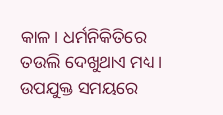କାଳ। ଧର୍ମନିକିତିରେ ତଉଲି ଦେଖୁଥାଏ ମଧ୍ୟ। ଉପଯୁକ୍ତ ସମୟରେ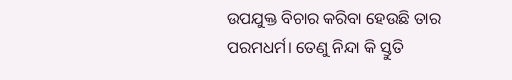ଉପଯୁକ୍ତ ବିଚାର କରିବା ହେଉଛି ତାର ପରମଧର୍ମ। ତେଣୁ ନିନ୍ଦା କି ସ୍ତୁତି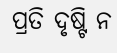ପ୍ରତି ଦୃଷ୍ଟି ନ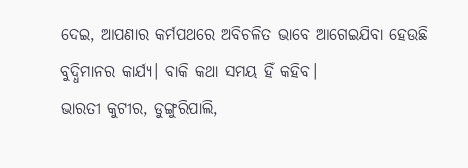ଦେଇ, ଆପଣାର କର୍ମପଥରେ ଅବିଚଳିତ ଭାବେ ଆଗେଇଯିବା ହେଉଛି ବୁଦ୍ଧିମାନର କାର୍ଯ୍ୟ। ବାକି କଥା ସମୟ ହିଁ କହିବ।
ଭାରତୀ କୁଟୀର, ଡୁଙ୍ଗୁରିପାଲି,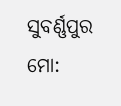ସୁବର୍ଣ୍ଣପୁର
ମୋ: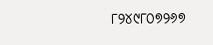୮୨୪୯୮୦୭୨୬୭